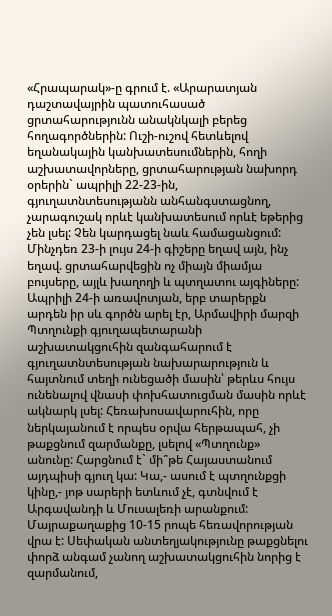«Հրապարակ»-ը գրում է. «Արարատյան դաշտավայրին պատուհասած ցրտահարությունն անակնկալի բերեց հողագործներին: Ուշի-ուշով հետևելով եղանակային կանխատեսումներին, հողի աշխատավորները, ցրտահարության նախորդ օրերին` ապրիլի 22-23-ին, գյուղատնտեսությանն անհանգստացնող, չարագուշակ որևէ կանխատեսում որևէ եթերից չեն լսել: Չեն կարդացել նաև համացանցում: Մինչդեռ 23-ի լույս 24-ի գիշերը եղավ այն, ինչ եղավ. ցրտահարվեցին ոչ միայն միամյա բույսերը, այլև խաղողի և պտղատու այգիները:
Ապրիլի 24-ի առավոտյան, երբ տարերքն արդեն իր սև գործն արել էր, Արմավիրի մարզի Պտղունքի գյուղապետարանի աշխատակցուհին զանգահարում է գյուղատնտեսության նախարարություն և հայտնում տեղի ունեցածի մասին՝ թերևս հույս ունենալով վնասի փոխհատուցման մասին որևէ ակնարկ լսել: Հեռախոսավարուհին, որը ներկայանում է որպես օրվա հերթապահ, չի թաքցնում զարմանքը, լսելով «Պտղունք» անունը: Հարցնում է` մի՞թե Հայաստանում այդպիսի գյուղ կա: Կա,- ասում է պտղունքցի կինը,- յոթ սարերի ետևում չէ, գտնվում է Արգավանդի և Մուսալեռի արանքում: Մայրաքաղաքից 10-15 րոպե հեռավորության վրա է: Սեփական անտեղյակությունը թաքցնելու փորձ անգամ չանող աշխատակցուհին նորից է զարմանում,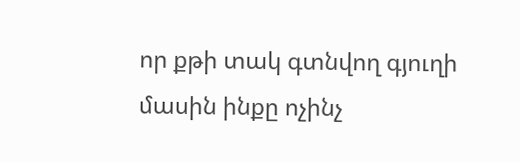որ քթի տակ գտնվող գյուղի մասին ինքը ոչինչ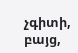չգիտի, բայց,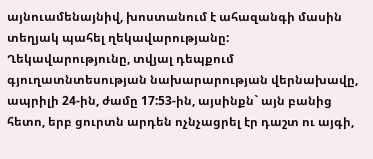այնուամենայնիվ, խոստանում է ահազանգի մասին տեղյակ պահել ղեկավարությանը:
Ղեկավարությունը, տվյալ դեպքում գյուղատնտեսության նախարարության վերնախավը, ապրիլի 24-ին, ժամը 17:53-ին, այսինքն` այն բանից հետո, երբ ցուրտն արդեն ոչնչացրել էր դաշտ ու այգի,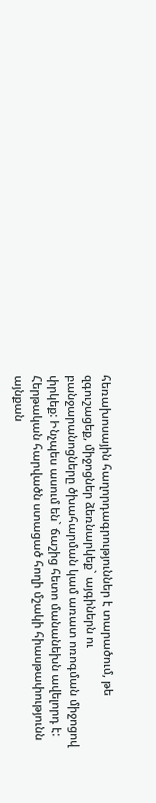հեռախոսային հաղորդագրություններ է տարածում, թե զգուշացեք, միջոցներ ձեռնարկեք` այգիներն ու բանջարանոցները ծխահարման կամ առատ ոռոգման միջոցով փրկեք: Ինչպես ասում են` ճաշից հետո մանանեխն ավելորդ է: Հերթական հարվածն ստացած հողի մշակի հիասթափությունն այնքան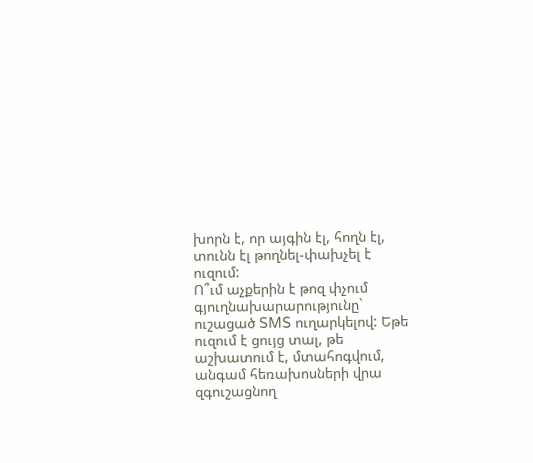խորն է, որ այգին էլ, հողն էլ, տունն էլ թողնել-փախչել է ուզում:
Ո՞ւմ աչքերին է թոզ փչում գյուղնախարարությունը` ուշացած SMS ուղարկելով: Եթե ուզում է ցույց տալ, թե աշխատում է, մտահոգվում, անգամ հեռախոսների վրա զգուշացնող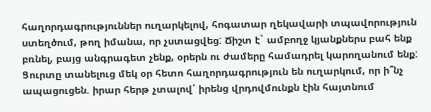հաղորդագրություններ ուղարկելով, հոգատար ղեկավարի տպավորություն ստեղծում, թող իմանա, որ չստացվեց: Ճիշտ է` ամբողջ կյանքներս բահ ենք բռնել, բայց անգրագետ չենք, օրերն ու ժամերը համադրել կարողանում ենք: Ցուրտը տանելուց մեկ օր հետո հաղորդագրություն են ուղարկում, որ ի՞նչ ապացուցեն. իրար հերթ չտալով՝ իրենց վրդովմունքն էին հայտնում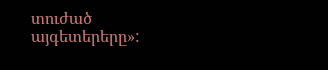տուժած այգետերերը»: